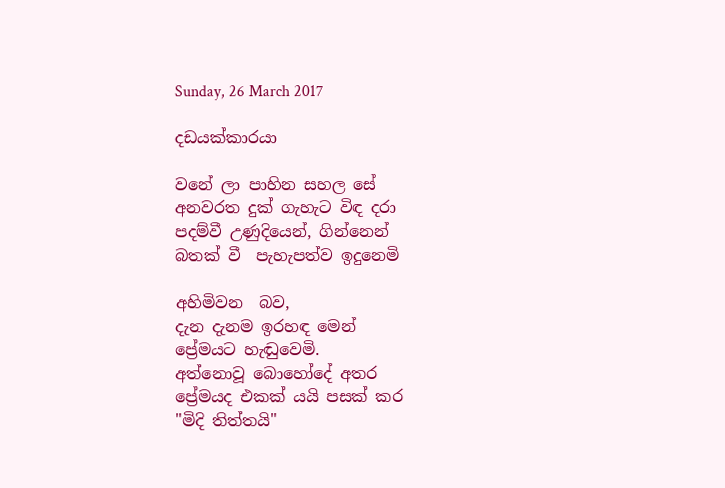Sunday, 26 March 2017

දඩයක්කාරයා

වනේ ලා පාහින සහල සේ
අනවරත දුක් ගැහැට විඳ දරා
පදම්වී උණුදියෙන්, ගින්නෙන්
බතක් වී  පැහැපත්ව ඉදුනෙමි

අහිමිවන  බව,
දැන දැනම ඉරහඳ මෙන්
ප්‍රේමයට හැඬුවෙමි.
අත්නොවූ බොහෝදේ අතර
ප්‍රේමයද එකක් යයි පසක් කර
"මිදි තිත්තයි"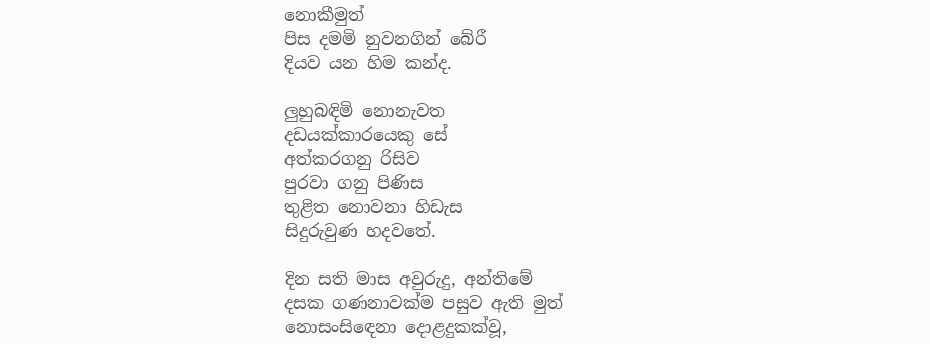නොකීමුත්
පිස දමමි නුවනගින් බේරී
දියව යන හිම කන්ද.

ලුහුබඳිමි නොනැවත
දඩයක්කාරයෙකු සේ
අත්කරගනු රිසිව
පුරවා ගනු පිණිස
තුළිත නොවනා හිඩැස
සිදුරුවුණ හදවතේ.

දින සති මාස අවුරුදු, අන්තිමේ
දසක ගණනාවක්ම පසුව ඇති මුත්
නොසංසිඳෙනා දොළදුකක්වූ,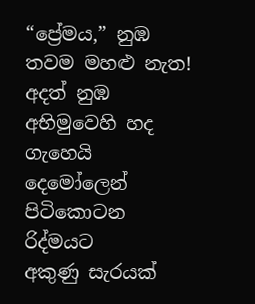“ප්‍රේමය,” නුඹ තවම මහළු නැත!
අදත් නුඹ අභිමුවෙහි හද ගැහෙයි
දෙමෝලෙන් පිටිකොටන රිද්මයට
අකුණු සැරයක්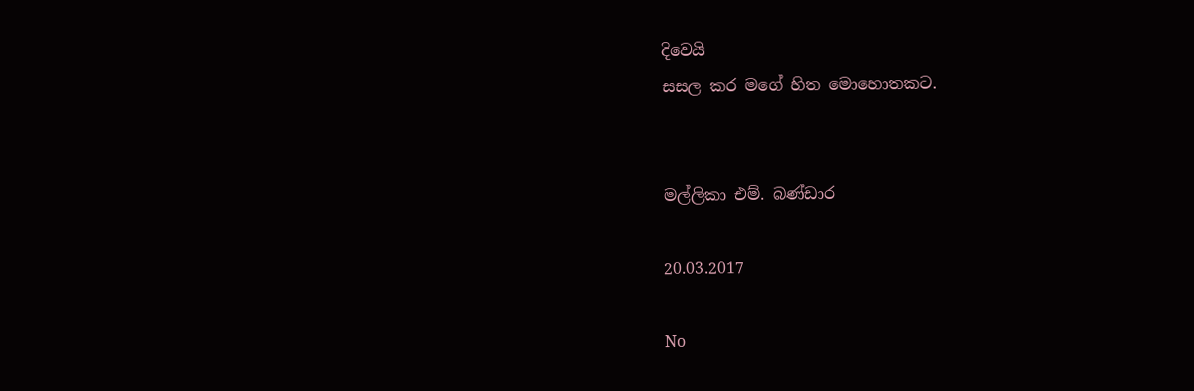දිවෙයි
සසල කර මගේ හිත මොහොතකට.


මල්ලිකා එම්. බණ්ඩාර

20.03.2017

No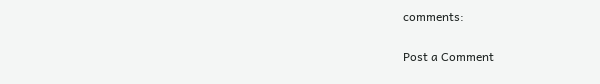comments:

Post a Comment